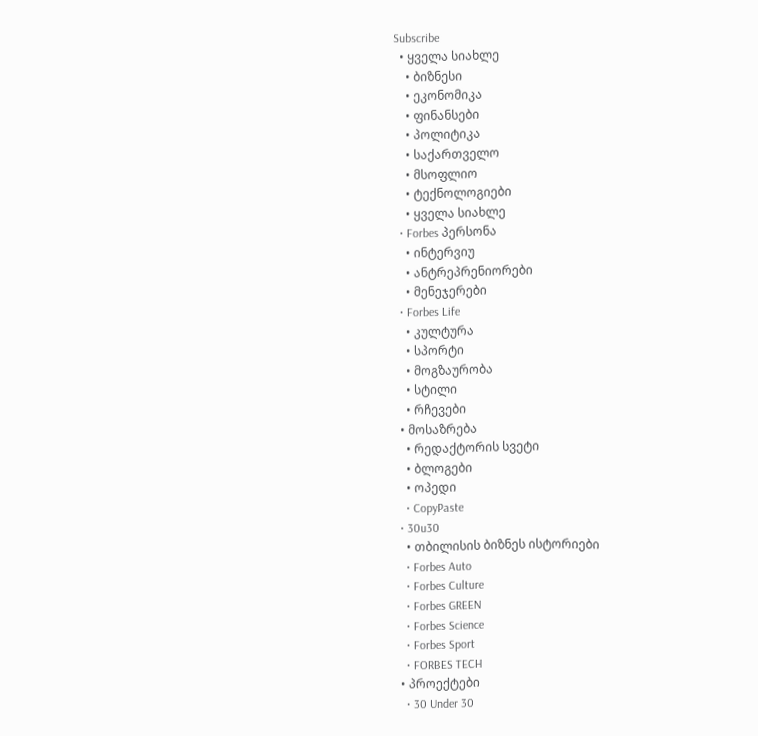Subscribe
  • ყველა სიახლე
    • ბიზნესი
    • ეკონომიკა
    • ფინანსები
    • პოლიტიკა
    • საქართველო
    • მსოფლიო
    • ტექნოლოგიები
    • ყველა სიახლე
  • Forbes პერსონა
    • ინტერვიუ
    • ანტრეპრენიორები
    • მენეჯერები
  • Forbes Life
    • კულტურა
    • სპორტი
    • მოგზაურობა
    • სტილი
    • რჩევები
  • მოსაზრება
    • რედაქტორის სვეტი
    • ბლოგები
    • ოპედი
    • CopyPaste
  • 30u30
    • თბილისის ბიზნეს ისტორიები
    • Forbes Auto
    • Forbes Culture
    • Forbes GREEN
    • Forbes Science
    • Forbes Sport
    • FORBES TECH
  • პროექტები
    • 30 Under 30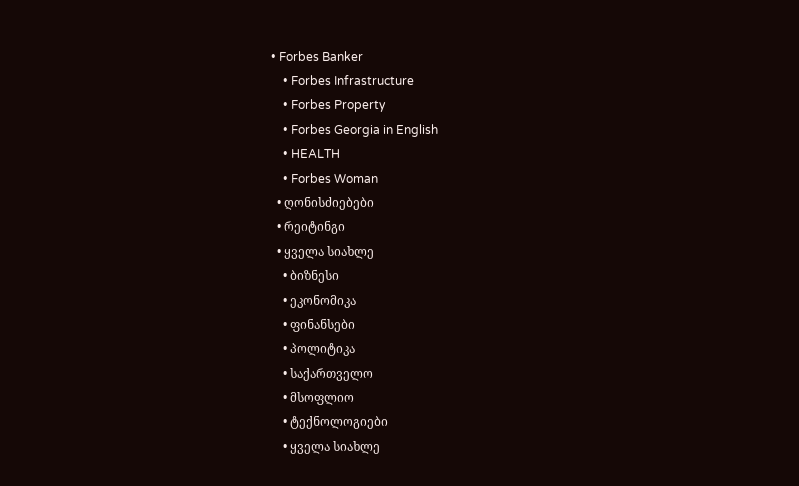• Forbes Banker
    • Forbes Infrastructure
    • Forbes Property
    • Forbes Georgia in English
    • HEALTH
    • Forbes Woman
  • ღონისძიებები
  • რეიტინგი
  • ყველა სიახლე
    • ბიზნესი
    • ეკონომიკა
    • ფინანსები
    • პოლიტიკა
    • საქართველო
    • მსოფლიო
    • ტექნოლოგიები
    • ყველა სიახლე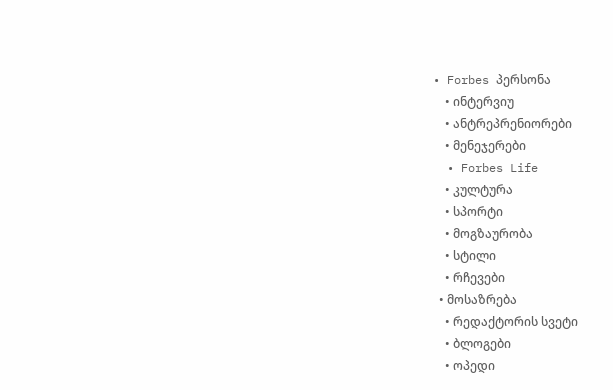• Forbes პერსონა
    • ინტერვიუ
    • ანტრეპრენიორები
    • მენეჯერები
  • Forbes Life
    • კულტურა
    • სპორტი
    • მოგზაურობა
    • სტილი
    • რჩევები
  • მოსაზრება
    • რედაქტორის სვეტი
    • ბლოგები
    • ოპედი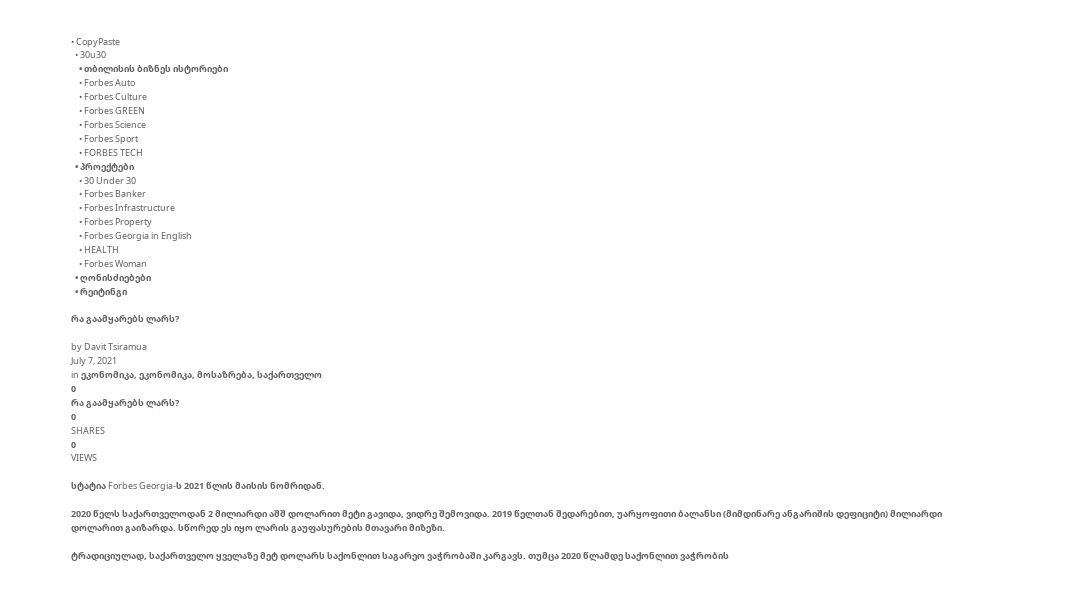• CopyPaste
  • 30u30
    • თბილისის ბიზნეს ისტორიები
    • Forbes Auto
    • Forbes Culture
    • Forbes GREEN
    • Forbes Science
    • Forbes Sport
    • FORBES TECH
  • პროექტები
    • 30 Under 30
    • Forbes Banker
    • Forbes Infrastructure
    • Forbes Property
    • Forbes Georgia in English
    • HEALTH
    • Forbes Woman
  • ღონისძიებები
  • რეიტინგი

რა გაამყარებს ლარს?

by Davit Tsiramua
July 7, 2021
in ეკონომიკა, ეკონომიკა, მოსაზრება, საქართველო
0
რა გაამყარებს ლარს?
0
SHARES
0
VIEWS

სტატია Forbes Georgia-ს 2021 წლის მაისის ნომრიდან.

2020 წელს საქართველოდან 2 მილიარდი აშშ დოლარით მეტი გავიდა, ვიდრე შემოვიდა. 2019 წელთან შედარებით, უარყოფითი ბალანსი (მიმდინარე ანგარიშის დეფიციტი) მილიარდი დოლარით გაიზარდა. სწორედ ეს იყო ლარის გაუფასურების მთავარი მიზეზი.

ტრადიციულად, საქართველო ყველაზე მეტ დოლარს საქონლით საგარეო ვაჭრობაში კარგავს. თუმცა 2020 წლამდე საქონლით ვაჭრობის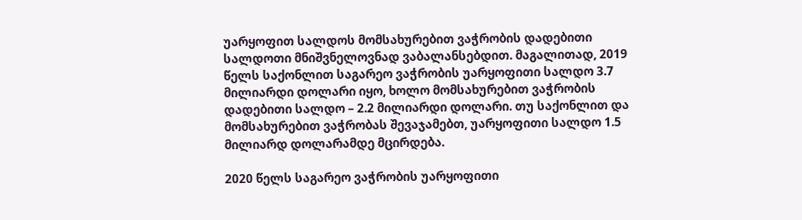უარყოფით სალდოს მომსახურებით ვაჭრობის დადებითი სალდოთი მნიშვნელოვნად ვაბალანსებდით. მაგალითად, 2019 წელს საქონლით საგარეო ვაჭრობის უარყოფითი სალდო 3.7 მილიარდი დოლარი იყო, ხოლო მომსახურებით ვაჭრობის დადებითი სალდო – 2.2 მილიარდი დოლარი. თუ საქონლით და მომსახურებით ვაჭრობას შევაჯამებთ, უარყოფითი სალდო 1.5 მილიარდ დოლარამდე მცირდება.

2020 წელს საგარეო ვაჭრობის უარყოფითი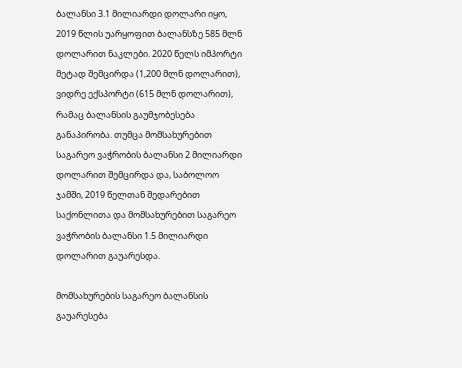ბალანსი 3.1 მილიარდი დოლარი იყო, 2019 წლის უარყოფით ბალანსზე 585 მლნ დოლარით ნაკლები. 2020 წელს იმპორტი მეტად შემცირდა (1,200 მლნ დოლარით), ვიდრე ექსპორტი (615 მლნ დოლარით), რამაც ბალანსის გაუმჯობესება განაპირობა. თუმცა მომსახურებით საგარეო ვაჭრობის ბალანსი 2 მილიარდი დოლარით შემცირდა და, საბოლოო ჯამში, 2019 წელთან შედარებით საქონლითა და მომსახურებით საგარეო ვაჭრობის ბალანსი 1.5 მილიარდი დოლარით გაუარესდა.

მომსახურების საგარეო ბალანსის გაუარესება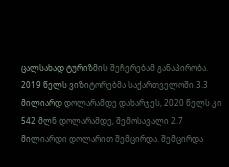ცალსახად ტურიზმის შეჩერებამ განაპირობა. 2019 წელს ვიზიტორებმა საქართველოში 3.3 მილიარდ დოლარამდე დახარჯეს, 2020 წელს კი 542 მლნ დოლარამდე, შემოსავალი 2.7 მილიარდი დოლარით შემცირდა. შემცირდა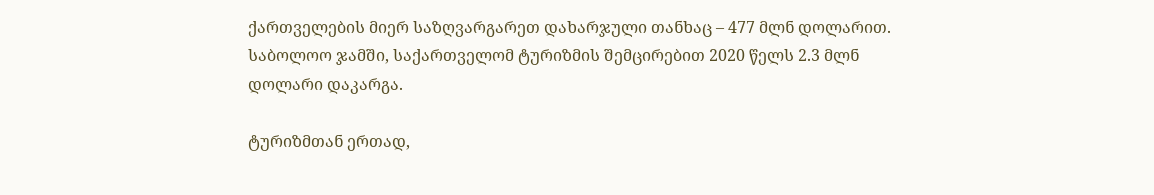ქართველების მიერ საზღვარგარეთ დახარჯული თანხაც – 477 მლნ დოლარით. საბოლოო ჯამში, საქართველომ ტურიზმის შემცირებით 2020 წელს 2.3 მლნ დოლარი დაკარგა.

ტურიზმთან ერთად,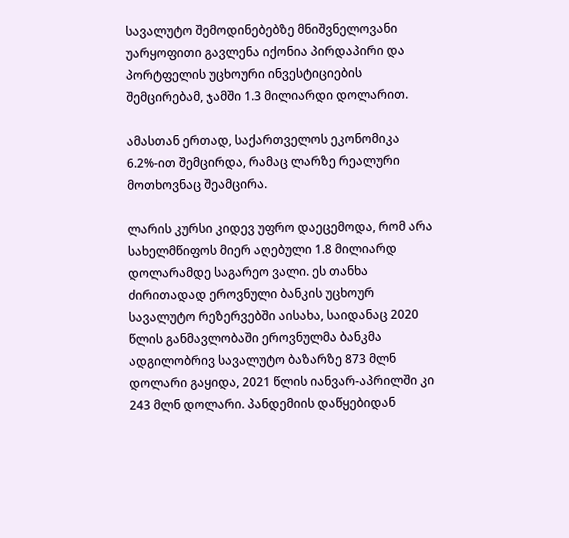სავალუტო შემოდინებებზე მნიშვნელოვანი უარყოფითი გავლენა იქონია პირდაპირი და პორტფელის უცხოური ინვესტიციების შემცირებამ, ჯამში 1.3 მილიარდი დოლარით.

ამასთან ერთად, საქართველოს ეკონომიკა 6.2%-ით შემცირდა, რამაც ლარზე რეალური მოთხოვნაც შეამცირა.

ლარის კურსი კიდევ უფრო დაეცემოდა, რომ არა სახელმწიფოს მიერ აღებული 1.8 მილიარდ დოლარამდე საგარეო ვალი. ეს თანხა ძირითადად ეროვნული ბანკის უცხოურ სავალუტო რეზერვებში აისახა, საიდანაც 2020 წლის განმავლობაში ეროვნულმა ბანკმა ადგილობრივ სავალუტო ბაზარზე 873 მლნ დოლარი გაყიდა, 2021 წლის იანვარ-აპრილში კი 243 მლნ დოლარი. პანდემიის დაწყებიდან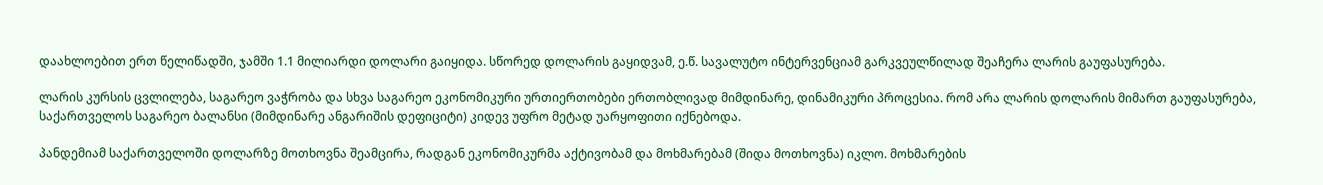დაახლოებით ერთ წელიწადში, ჯამში 1.1 მილიარდი დოლარი გაიყიდა. სწორედ დოლარის გაყიდვამ, ე.წ. სავალუტო ინტერვენციამ გარკვეულწილად შეაჩერა ლარის გაუფასურება.

ლარის კურსის ცვლილება, საგარეო ვაჭრობა და სხვა საგარეო ეკონომიკური ურთიერთობები ერთობლივად მიმდინარე, დინამიკური პროცესია. რომ არა ლარის დოლარის მიმართ გაუფასურება, საქართველოს საგარეო ბალანსი (მიმდინარე ანგარიშის დეფიციტი) კიდევ უფრო მეტად უარყოფითი იქნებოდა.

პანდემიამ საქართველოში დოლარზე მოთხოვნა შეამცირა, რადგან ეკონომიკურმა აქტივობამ და მოხმარებამ (შიდა მოთხოვნა) იკლო. მოხმარების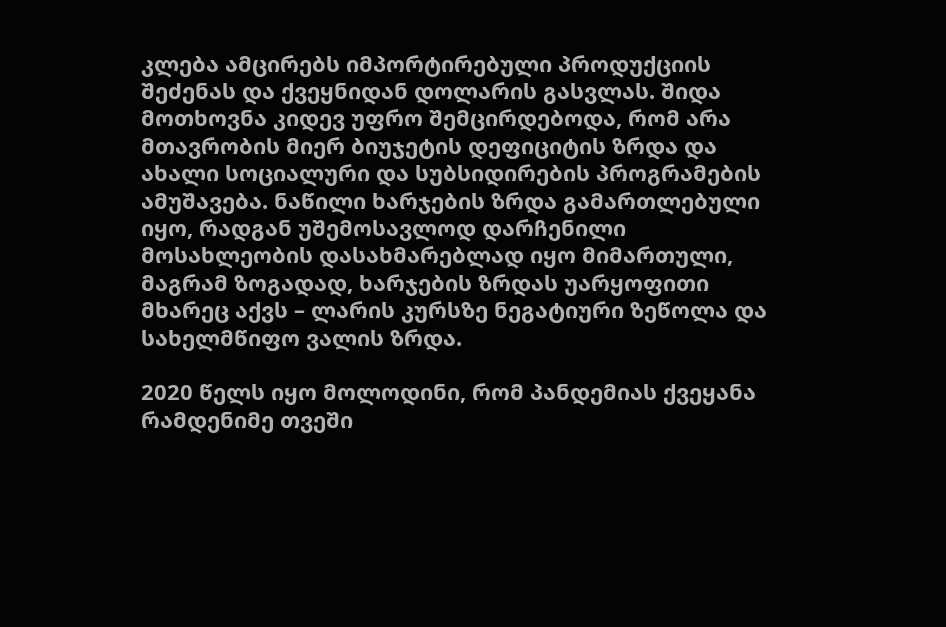კლება ამცირებს იმპორტირებული პროდუქციის შეძენას და ქვეყნიდან დოლარის გასვლას. შიდა მოთხოვნა კიდევ უფრო შემცირდებოდა, რომ არა მთავრობის მიერ ბიუჯეტის დეფიციტის ზრდა და ახალი სოციალური და სუბსიდირების პროგრამების ამუშავება. ნაწილი ხარჯების ზრდა გამართლებული იყო, რადგან უშემოსავლოდ დარჩენილი მოსახლეობის დასახმარებლად იყო მიმართული, მაგრამ ზოგადად, ხარჯების ზრდას უარყოფითი მხარეც აქვს – ლარის კურსზე ნეგატიური ზეწოლა და სახელმწიფო ვალის ზრდა.

2020 წელს იყო მოლოდინი, რომ პანდემიას ქვეყანა რამდენიმე თვეში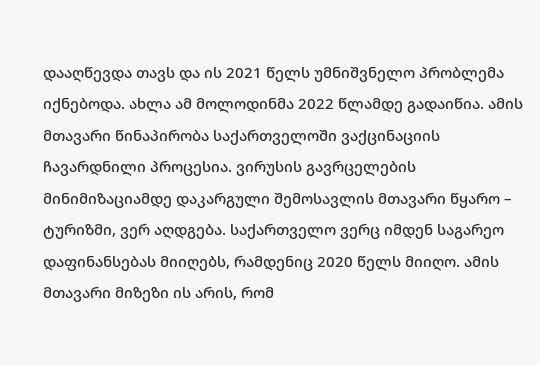დააღწევდა თავს და ის 2021 წელს უმნიშვნელო პრობლემა იქნებოდა. ახლა ამ მოლოდინმა 2022 წლამდე გადაიწია. ამის მთავარი წინაპირობა საქართველოში ვაქცინაციის ჩავარდნილი პროცესია. ვირუსის გავრცელების მინიმიზაციამდე დაკარგული შემოსავლის მთავარი წყარო – ტურიზმი, ვერ აღდგება. საქართველო ვერც იმდენ საგარეო დაფინანსებას მიიღებს, რამდენიც 2020 წელს მიიღო. ამის მთავარი მიზეზი ის არის, რომ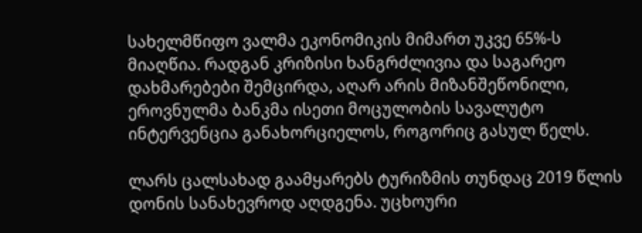სახელმწიფო ვალმა ეკონომიკის მიმართ უკვე 65%-ს მიაღწია. რადგან კრიზისი ხანგრძლივია და საგარეო დახმარებები შემცირდა, აღარ არის მიზანშეწონილი, ეროვნულმა ბანკმა ისეთი მოცულობის სავალუტო ინტერვენცია განახორციელოს, როგორიც გასულ წელს.

ლარს ცალსახად გაამყარებს ტურიზმის თუნდაც 2019 წლის დონის სანახევროდ აღდგენა. უცხოური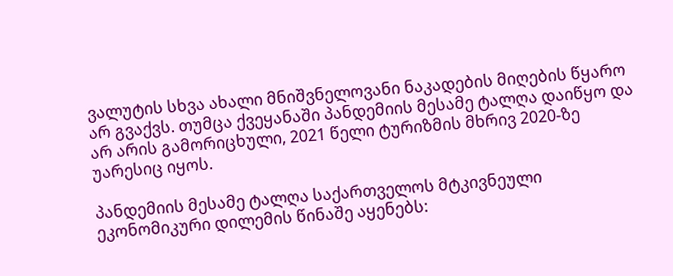ვალუტის სხვა ახალი მნიშვნელოვანი ნაკადების მიღების წყარო არ გვაქვს. თუმცა ქვეყანაში პანდემიის მესამე ტალღა დაიწყო და არ არის გამორიცხული, 2021 წელი ტურიზმის მხრივ 2020-ზე უარესიც იყოს.

პანდემიის მესამე ტალღა საქართველოს მტკივნეული ეკონომიკური დილემის წინაშე აყენებს: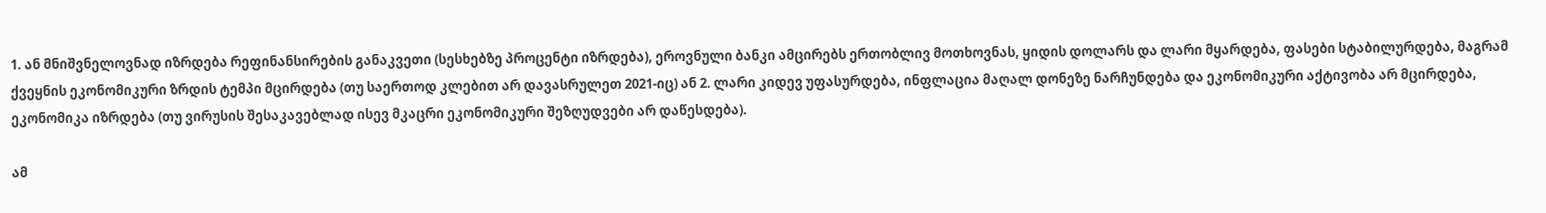1. ან მნიშვნელოვნად იზრდება რეფინანსირების განაკვეთი (სესხებზე პროცენტი იზრდება), ეროვნული ბანკი ამცირებს ერთობლივ მოთხოვნას, ყიდის დოლარს და ლარი მყარდება, ფასები სტაბილურდება, მაგრამ ქვეყნის ეკონომიკური ზრდის ტემპი მცირდება (თუ საერთოდ კლებით არ დავასრულეთ 2021-იც) ან 2. ლარი კიდევ უფასურდება, ინფლაცია მაღალ დონეზე ნარჩუნდება და ეკონომიკური აქტივობა არ მცირდება, ეკონომიკა იზრდება (თუ ვირუსის შესაკავებლად ისევ მკაცრი ეკონომიკური შეზღუდვები არ დაწესდება).

ამ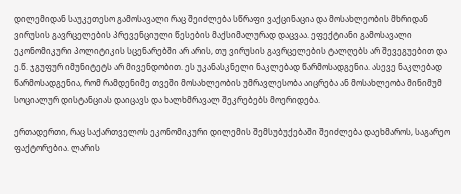დილემიდან საუკეთესო გამოსავალი რაც შეიძლება სწრაფი ვაქცინაცია და მოსახლეობის მხრიდან ვირუსის გავრცელების პრევენციული წესების მაქსიმალურად დაცვაა. ეფექტიანი გამოსავალი ეკონომიკური პოლიტიკის სცენარებში არ არის, თუ ვირუსის გავრცელების ტალღებს არ შევეგუებით და ე.წ. ჯგუფურ იმუნიტეტს არ მივენდობით. ეს უკანასკნელი ნაკლებად წარმოსადგენია. ასევე ნაკლებად წარმოსადგენია, რომ რამდენიმე თვეში მოსახლეობის უმრავლესობა აიცრება ან მოსახლეობა მინიმუმ სოციალურ დისტანციას დაიცავს და ხალხმრავალ შეკრებებს მოერიდება.

ერთადერთი, რაც საქართველოს ეკონომიკური დილემის შემსუბუქებაში შეიძლება დაეხმაროს, საგარეო ფაქტორებია. ლარის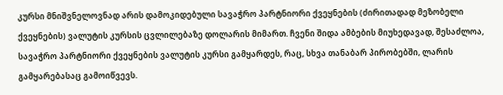კურსი მნიშვნელოვნად არის დამოკიდებული სავაჭრო პარტნიორი ქვეყნების (ძირითადად მეზობელი ქვეყნების) ვალუტის კურსის ცვლილებაზე დოლარის მიმართ. ჩვენი შიდა ამბების მიუხედავად, შესაძლოა, სავაჭრო პარტნიორი ქვეყნების ვალუტის კურსი გამყარდეს, რაც, სხვა თანაბარ პირობებში, ლარის გამყარებასაც გამოიწვევს.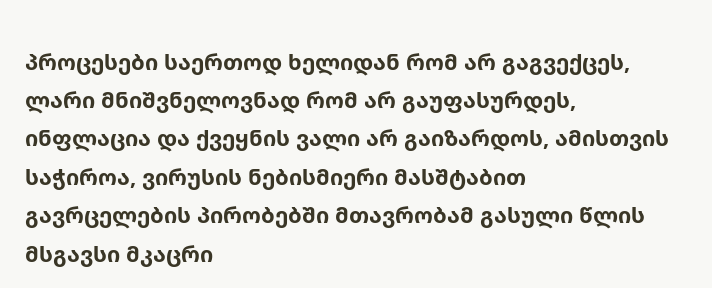პროცესები საერთოდ ხელიდან რომ არ გაგვექცეს, ლარი მნიშვნელოვნად რომ არ გაუფასურდეს, ინფლაცია და ქვეყნის ვალი არ გაიზარდოს, ამისთვის საჭიროა, ვირუსის ნებისმიერი მასშტაბით გავრცელების პირობებში მთავრობამ გასული წლის მსგავსი მკაცრი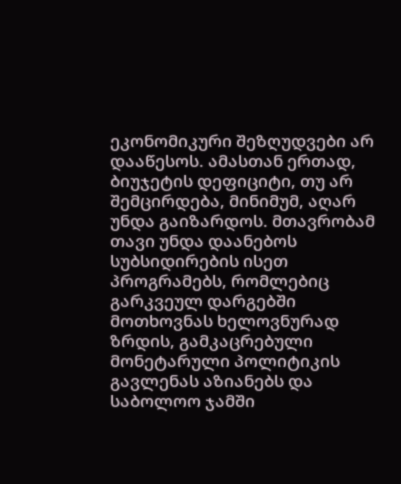ეკონომიკური შეზღუდვები არ დააწესოს. ამასთან ერთად, ბიუჯეტის დეფიციტი, თუ არ შემცირდება, მინიმუმ, აღარ უნდა გაიზარდოს. მთავრობამ თავი უნდა დაანებოს სუბსიდირების ისეთ პროგრამებს, რომლებიც გარკვეულ დარგებში მოთხოვნას ხელოვნურად ზრდის, გამკაცრებული მონეტარული პოლიტიკის გავლენას აზიანებს და საბოლოო ჯამში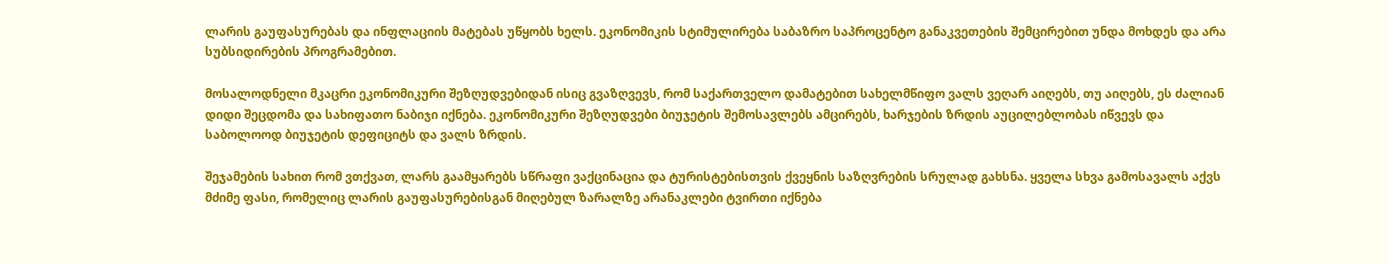ლარის გაუფასურებას და ინფლაციის მატებას უწყობს ხელს. ეკონომიკის სტიმულირება საბაზრო საპროცენტო განაკვეთების შემცირებით უნდა მოხდეს და არა სუბსიდირების პროგრამებით.

მოსალოდნელი მკაცრი ეკონომიკური შეზღუდვებიდან ისიც გვაზღვევს, რომ საქართველო დამატებით სახელმწიფო ვალს ვეღარ აიღებს, თუ აიღებს, ეს ძალიან დიდი შეცდომა და სახიფათო ნაბიჯი იქნება. ეკონომიკური შეზღუდვები ბიუჯეტის შემოსავლებს ამცირებს, ხარჯების ზრდის აუცილებლობას იწვევს და საბოლოოდ ბიუჯეტის დეფიციტს და ვალს ზრდის.

შეჯამების სახით რომ ვთქვათ, ლარს გაამყარებს სწრაფი ვაქცინაცია და ტურისტებისთვის ქვეყნის საზღვრების სრულად გახსნა. ყველა სხვა გამოსავალს აქვს მძიმე ფასი, რომელიც ლარის გაუფასურებისგან მიღებულ ზარალზე არანაკლები ტვირთი იქნება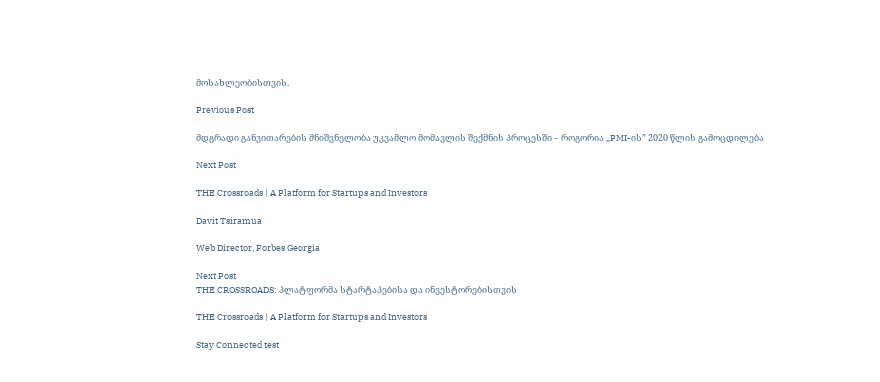მოსახლეობისთვის.

Previous Post

მდგრადი განვითარების მნიშვნელობა უკვამლო მომავლის შექმნის პროცესში – როგორია „PMI-ის” 2020 წლის გამოცდილება

Next Post

THE Crossroads | A Platform for Startups and Investors

Davit Tsiramua

Web Director, Forbes Georgia

Next Post
THE CROSSROADS: პლატფორმა სტარტაპებისა და ინვესტორებისთვის

THE Crossroads | A Platform for Startups and Investors

Stay Connected test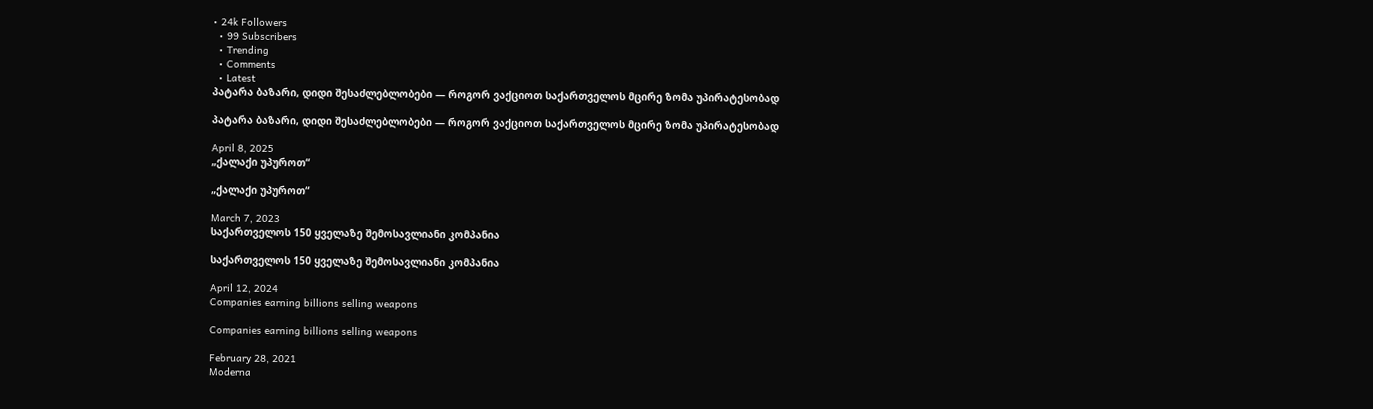• 24k Followers
  • 99 Subscribers
  • Trending
  • Comments
  • Latest
პატარა ბაზარი, დიდი შესაძლებლობები — როგორ ვაქციოთ საქართველოს მცირე ზომა უპირატესობად

პატარა ბაზარი, დიდი შესაძლებლობები — როგორ ვაქციოთ საქართველოს მცირე ზომა უპირატესობად

April 8, 2025
„ქალაქი უპუროთ“

„ქალაქი უპუროთ“

March 7, 2023
საქართველოს 150 ყველაზე შემოსავლიანი კომპანია

საქართველოს 150 ყველაზე შემოსავლიანი კომპანია

April 12, 2024
Companies earning billions selling weapons

Companies earning billions selling weapons

February 28, 2021
Moderna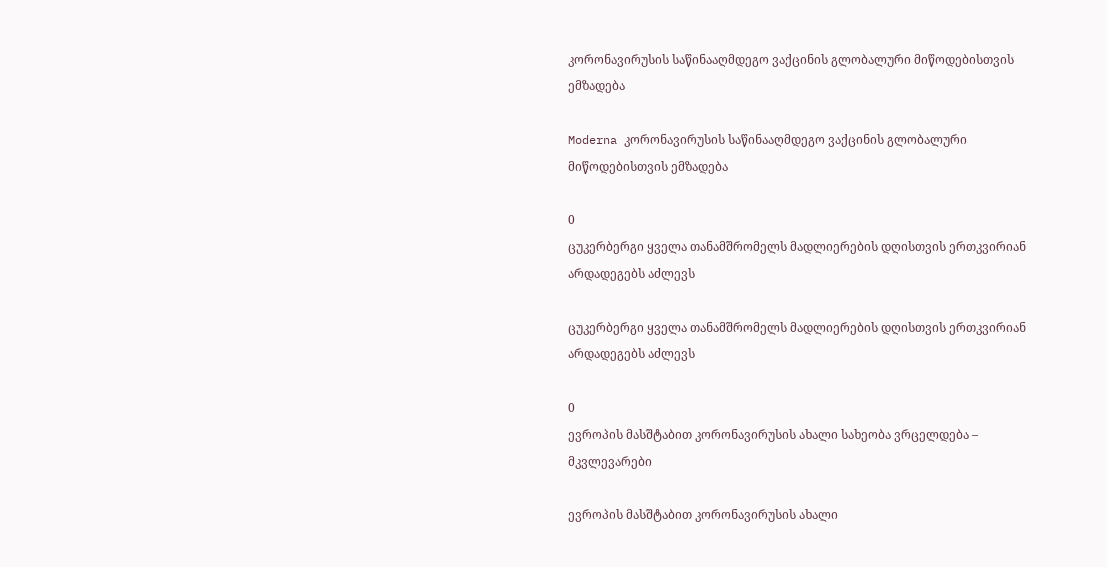კორონავირუსის საწინააღმდეგო ვაქცინის გლობალური მიწოდებისთვის ემზადება

Moderna კორონავირუსის საწინააღმდეგო ვაქცინის გლობალური მიწოდებისთვის ემზადება

0
ცუკერბერგი ყველა თანამშრომელს მადლიერების დღისთვის ერთკვირიან არდადეგებს აძლევს

ცუკერბერგი ყველა თანამშრომელს მადლიერების დღისთვის ერთკვირიან არდადეგებს აძლევს

0
ევროპის მასშტაბით კორონავირუსის ახალი სახეობა ვრცელდება – მკვლევარები

ევროპის მასშტაბით კორონავირუსის ახალი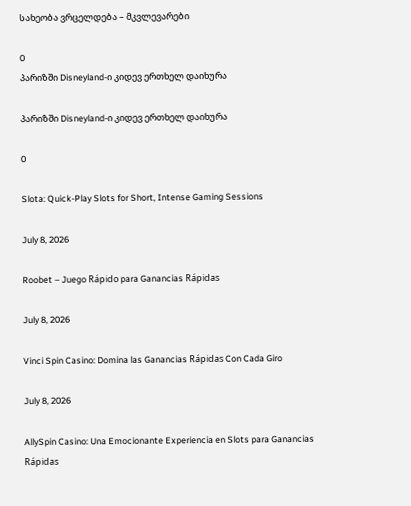სახეობა ვრცელდება – მკვლევარები

0
პარიზში Disneyland-ი კიდევ ერთხელ დაიხურა

პარიზში Disneyland-ი კიდევ ერთხელ დაიხურა

0

Slota: Quick-Play Slots for Short, Intense Gaming Sessions

July 8, 2026

Roobet – Juego Rápido para Ganancias Rápidas

July 8, 2026

Vinci Spin Casino: Domina las Ganancias Rápidas Con Cada Giro

July 8, 2026

AllySpin Casino: Una Emocionante Experiencia en Slots para Ganancias Rápidas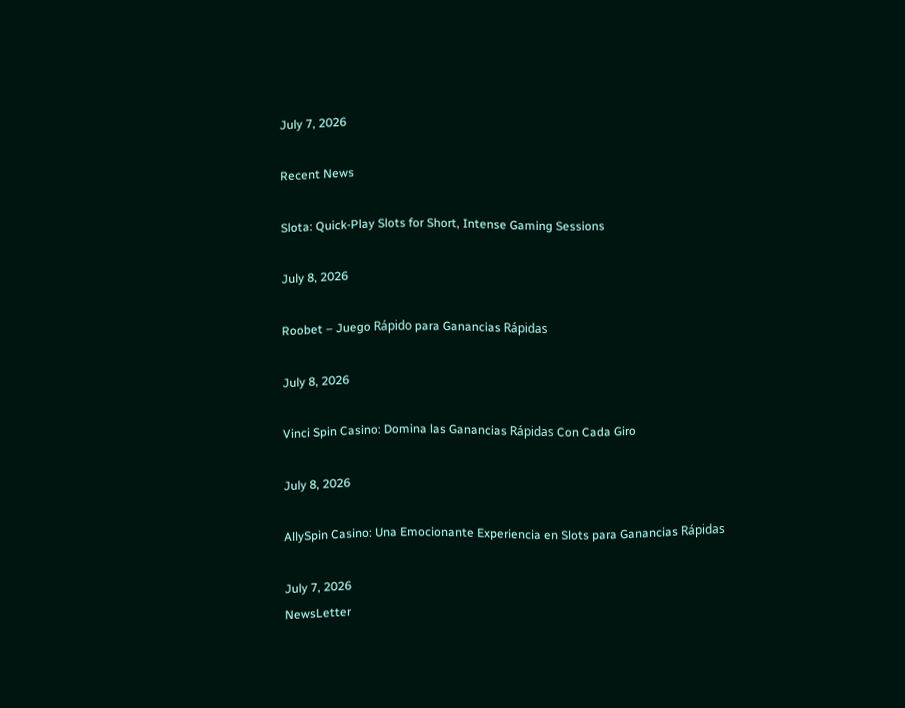July 7, 2026

Recent News

Slota: Quick-Play Slots for Short, Intense Gaming Sessions

July 8, 2026

Roobet – Juego Rápido para Ganancias Rápidas

July 8, 2026

Vinci Spin Casino: Domina las Ganancias Rápidas Con Cada Giro

July 8, 2026

AllySpin Casino: Una Emocionante Experiencia en Slots para Ganancias Rápidas

July 7, 2026
NewsLetter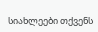სიახლეები თქვენს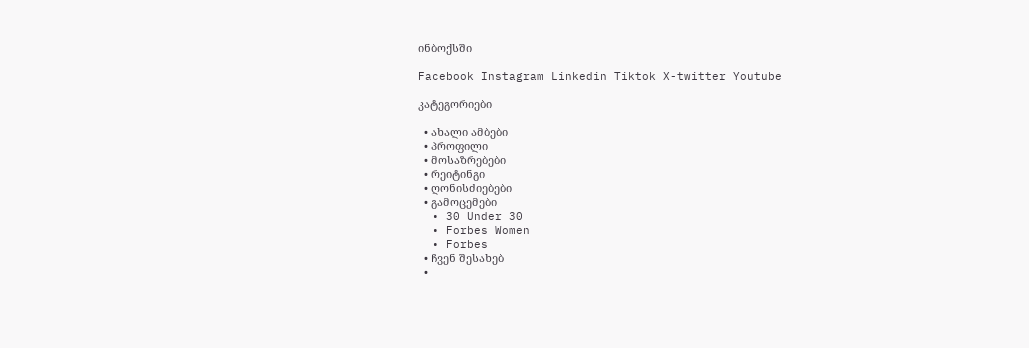ინბოქსში

Facebook Instagram Linkedin Tiktok X-twitter Youtube

კატეგორიები

  • ახალი ამბები
  • პროფილი
  • მოსაზრებები
  • რეიტინგი
  • ღონისძიებები
  • გამოცემები
  • 30 Under 30
  • Forbes Women
  • Forbes
  • ჩვენ შესახებ
  •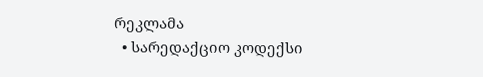რეკლამა
  • სარედაქციო კოდექსი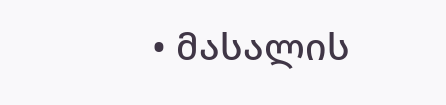• მასალის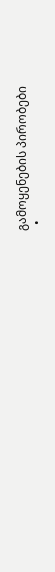გამოყენების პირობები
  •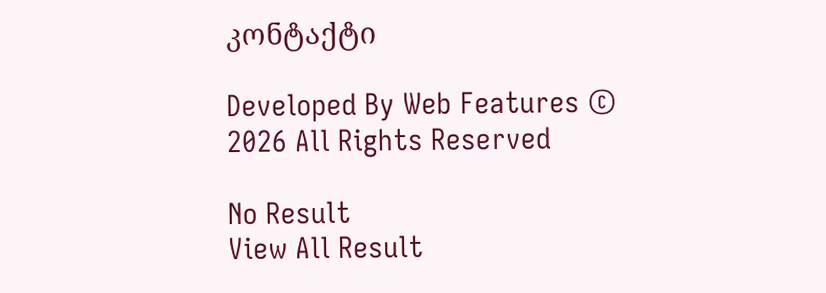კონტაქტი

Developed By Web Features © 2026 All Rights Reserved

No Result
View All Result